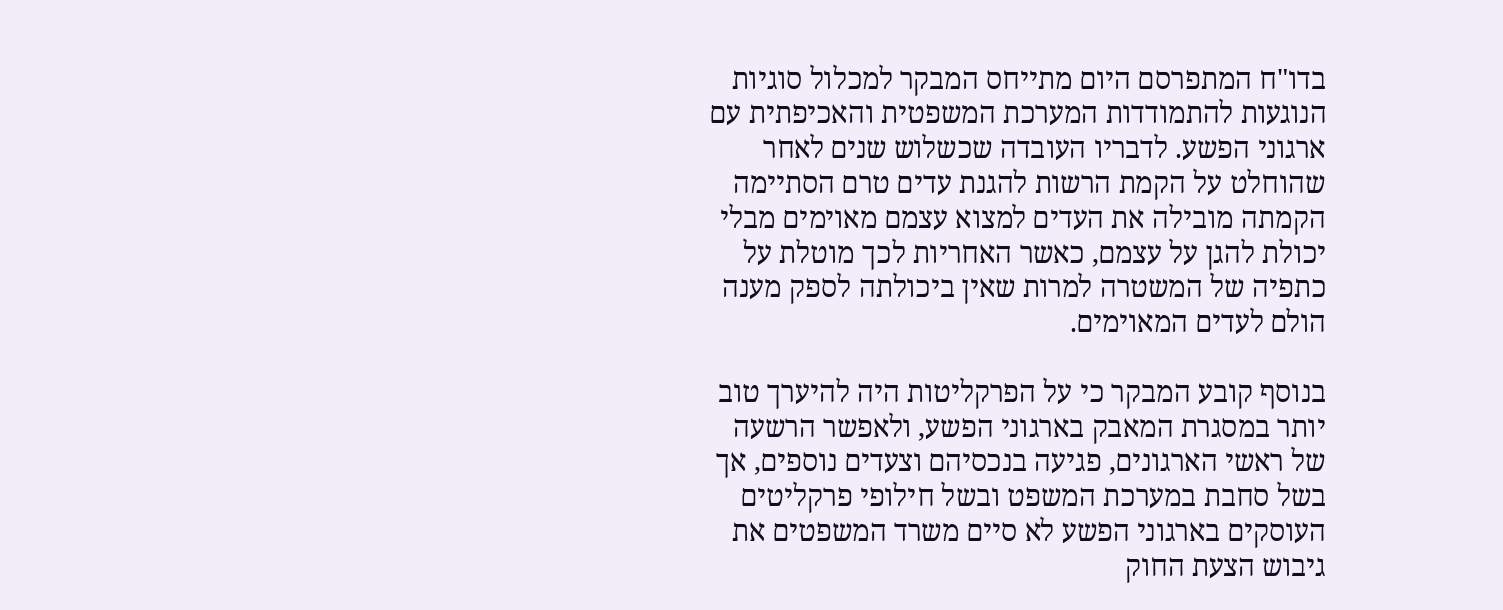בדו"ח המתפרסם היום מתייחס המבקר למכלול סוגיות הנוגעות להתמודדות המערכת המשפטית והאכיפתית עם ארגוני הפשע. לדבריו העובדה שכשלוש שנים לאחר שהוחלט על הקמת הרשות להגנת עדים טרם הסתיימה הקמתה מובילה את העדים למצוא עצמם מאוימים מבלי יכולת להגן על עצמם, כאשר האחריות לכך מוטלת על כתפיה של המשטרה למרות שאין ביכולתה לספק מענה הולם לעדים המאוימים.

בנוסף קובע המבקר כי על הפרקליטות היה להיערך טוב יותר במסגרת המאבק בארגוני הפשע, ולאפשר הרשעה של ראשי הארגונים, פגיעה בנכסיהם וצעדים נוספים, אך בשל סחבת במערכת המשפט ובשל חילופי פרקליטים העוסקים בארגוני הפשע לא סיים משרד המשפטים את גיבוש הצעת החוק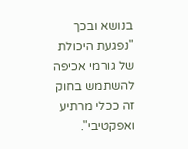בנושא ובכך "נפגעת היכולת של גורמי אכיפה להשתמש בחוק זה ככלי מרתיע ואפקטיבי".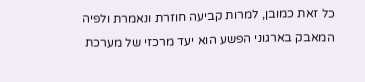כל זאת כמובן, למרות קביעה חוזרת ונאמרת ולפיה המאבק בארגוני הפשע הוא יעד מרכזי של מערכת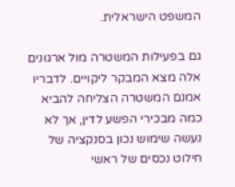המשפט הישראלית.

גם בפעילות המשטרה מול ארגונים אלה מצא המבקר ליקויים. לדבריו אמנם המשטרה הצליחה להביא כמה מבכירי הפשע לדין, אך לא נעשה שימוש נכון בסנקציה של חילוט נכסים של ראשי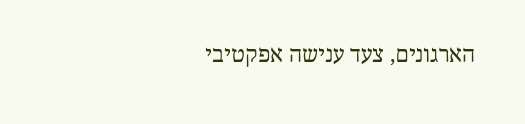הארגונים, צעד ענישה אפקטיבי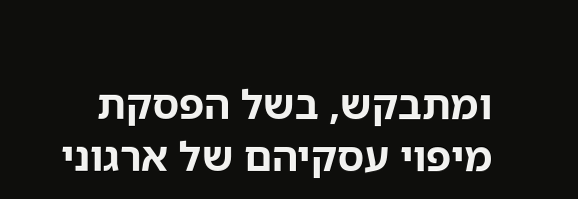ומתבקש, בשל הפסקת מיפוי עסקיהם של ארגוני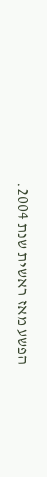הפשע מאז ראשית שנת 2004.